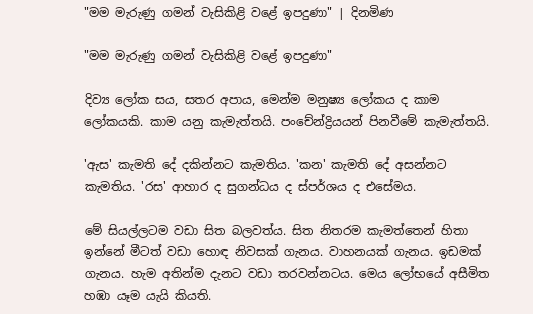"මම මැරුණු ගමන් වැසිකිළි වළේ ඉපදුණා" | දිනමිණ

"මම මැරුණු ගමන් වැසිකිළි වළේ ඉපදුණා"

දිව්‍ය ලෝක සය, සතර අපාය, මෙන්ම මනුෂ්‍ය ලෝකය ද කාම ලෝකයකි. කාම යනු කැමැත්තයි. පංචේන්ද්‍රියයන් පිනවීමේ කැමැත්තයි.

'ඇස' කැමති දේ දකින්නට කැමතිය. 'කන' කැමති දේ අසන්නට කැමතිය. 'රස' ආහාර ද සුගන්ධය ද ස්පර්ශය ද එසේමය.

මේ සියල්ලටම වඩා සිත බලවත්ය. සිත නිතරම කැමත්තෙන් හිතා ඉන්නේ මීටත් වඩා හොඳ නිවසක් ගැනය. වාහනයක් ගැනය. ඉඩමක් ගැනය. හැම අතින්ම දැනට වඩා තරවන්නටය. මෙය ලෝභයේ අසීමිත හඹා යෑම යැයි කියති.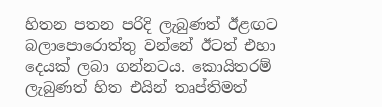හිතන පතන පරිදි ලැබුණත් ඊළඟට බලාපොරොත්තු වන්නේ ඊටත් එහා දෙයක් ලබා ගන්නටය. කොයිතරම් ලැබුණත් හිත එයින් තෘප්තිමත්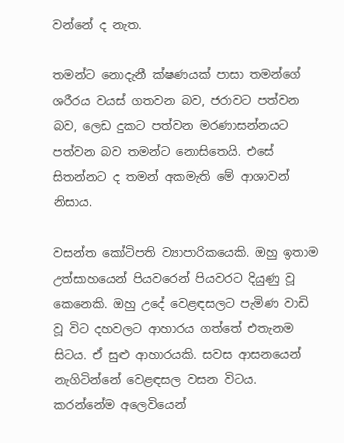වන්නේ ද නැත.

තමන්ට නොදැනී ක්ෂණයක් පාසා තමන්ගේ ශරීරය වයස් ගතවන බව, ජරාවට පත්වන බව, ලෙඩ දුකට පත්වන මරණාසන්නයට පත්වන බව තමන්ට නොසිතෙයි. එසේ සිතන්නට ද තමන් අකමැති මේ ආශාවන් නිසාය.

වසන්ත කෝටිපති ව්‍යාපාරිකයෙකි. ඔහු ඉතාම උත්සාහයෙන් පියවරෙන් පියවරට දියුණු වූ කෙනෙකි. ඔහු උදේ වෙළඳසලට පැමිණ වාඩි වූ විට දහවලට ආහාරය ගත්තේ එතැනම සිටය. ඒ සුළු ආහාරයකි. සවස ආසනයෙන් නැගිටින්නේ වෙළඳසල වසන විටය. කරන්නේම අලෙවියෙන්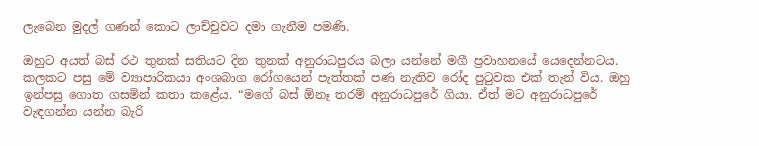ලැබෙන මුදල් ගණන් කොට ලාච්චුවට දමා ගැනීම පමණි.

ඔහුට අයත් බස් රථ තුනක් සතියට දින තුනක් අනුරාධපුරය බලා යන්නේ මගී ප්‍රවාහනයේ යෙදෙන්නටය. කලකට පසු මේ ව්‍යාපාරිකයා අංශබාග රෝගයෙන් පැත්තක් පණ නැතිව රෝද පුටුවක එක් තැන් විය. ඔහු ඉන්පසු ගොත ගසමින් කතා කළේය. “මගේ බස් ඕනෑ තරම් අනුරාධපුරේ ගියා. ඒත් මට අනුරාධපුරේ වැඳගන්න යන්න බැරි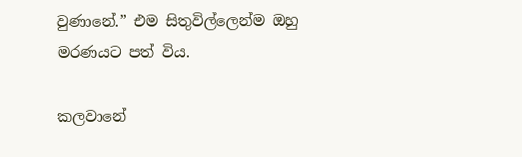වුණානේ.” එම සිතුවිල්ලෙන්ම ඔහු මරණයට පත් විය.

කලවානේ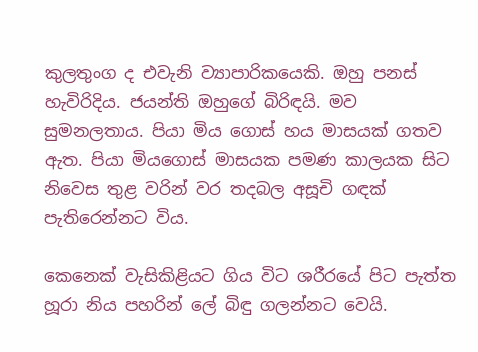කුලතුංග ද එවැනි ව්‍යාපාරිකයෙකි. ඔහු පනස් හැවිරිදිය. ජයන්ති ඔහුගේ බිරිඳයි. මව සුමනලතාය. පියා මිය ගොස් හය මාසයක් ගතව ඇත. පියා මියගොස් මාසයක පමණ කාලයක සිට නිවෙස තුළ වරින් වර තදබල අසූචි ගඳක් පැතිරෙන්නට විය.

කෙනෙක් වැසිකිළියට ගිය විට ශරීරයේ පිට පැත්ත හූරා නිය පහරින් ලේ බිඳු ගලන්නට වෙයි.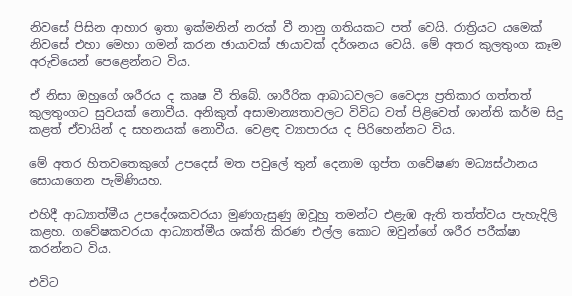නිවසේ පිසින ආහාර ඉතා ඉක්මනින් නරක් වී නානු ගතියකට පත් වෙයි. රාත්‍රියට යමෙක් නිවසේ එහා මෙහා ගමන් කරන ඡායාවක් ඡායාවක් දර්ශනය වෙයි. මේ අතර කුලතුංග කෑම අරුචියෙන් පෙළෙන්නට විය.

ඒ නිසා ඔහුගේ ශරීරය ද කෘෂ වී තිබේ. ශාරීරික ආබාධවලට වෛද්‍ය ප්‍රතිකාර ගත්තත් කුලතුංගට සුවයක් නොවීය. අනිකුත් අසාමාන්‍යතාවලට විවිධ වත් පිළිවෙත් ශාන්ති කර්ම සිදු කළත් ඒවායින් ද සහනයක් නොවීය. වෙළඳ ව්‍යාපාරය ද පිරිහෙන්නට විය.

මේ අතර හිතවතෙකුගේ උපදෙස් මත පවුලේ තුන් දෙනාම ගුප්ත ගවේෂණ මධ්‍යස්ථානය සොයාගෙන පැමිණියහ.

එහිදී ආධ්‍යාත්මීය උපදේශකවරයා මුණගැසුණු ඔවූහු තමන්ට එළැඹ ඇති තත්ත්වය පැහැදිලි කළහ. ගවේෂකවරයා ආධ්‍යාත්මීය ශක්ති කිරණ එල්ල කොට ඔවුන්ගේ ශරීර පරීක්ෂා කරන්නට විය.

එවිට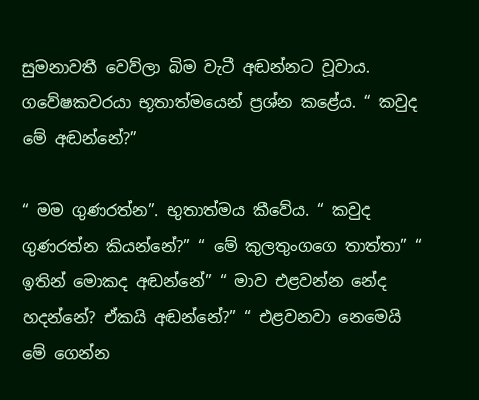සුමනාවතී වෙව්ලා බිම වැටී අඬන්නට වූවාය. ගවේෂකවරයා භූතාත්මයෙන් ප්‍රශ්න කළේය. “ කවුද මේ අඬන්නේ?”

“ මම ගුණරත්න”. භුතාත්මය කීවේය. “ කවුද ගුණරත්න කියන්නේ?” “ මේ කුලතුංගගෙ තාත්තා” “ ඉතින් මොකද අඬන්නේ” “ මාව එළවන්න නේද හදන්නේ? ඒකයි අඬන්නේ?” “ එළවනවා නෙමෙයි මේ ගෙන්න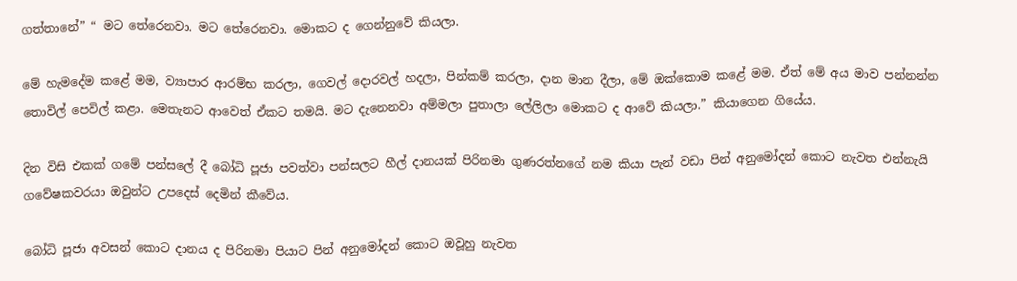ගත්තානේ” “ මට තේරෙනවා. මට තේරෙනවා. මොකට ද ගෙන්නුවේ කියලා.

මේ හැමදේම කළේ මම, ව්‍යාපාර ආරම්භ කරලා, ගෙවල් දොරවල් හදලා, පින්කම් කරලා, දාන මාන දීලා, මේ ඔක්කොම කළේ මම. ඒත් මේ අය මාව පන්නන්න තොවිල් පෙවිල් කළා. මෙතැනට ආවෙත් ඒකට තමයි. මට දැනෙනවා අම්මලා පුතාලා ලේලිලා මොකට ද ආවේ කියලා.” කියාගෙන ගියේය.

දින විසි එකක් ගමේ පන්සලේ දී බෝධි පූජා පවත්වා පන්සලට හීල් දානයක් පිරිනමා ගුණරත්නගේ නම කියා පැන් වඩා පින් අනුමෝදන් කොට නැවත එන්නැයි ගවේෂකවරයා ඔවුන්ට උපදෙස් දෙමින් කීවේය.

බෝධි පූජා අවසන් කොට දානය ද පිරිනමා පියාට පින් අනුමෝදන් කොට ඔවූහු නැවත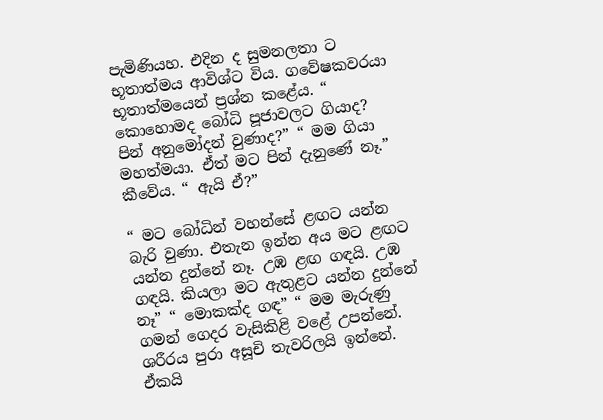පැමිණියහ. එදින ද සුමනලතා ට භූතාත්මය ආවිශ්ට විය. ගවේෂකවරයා භූතාත්මයෙන් ප්‍රශ්න කළේය. “ කොහොමද බෝධි පූජාවලට ගියාද? පින් අනුමෝදන් වුණාද?” “ මම ගියා මහත්මයා. ඒත් මට පින් දැනුණේ නෑ.” කීවේය. “ ඇයි ඒ?”

“ මට බෝධින් වහන්සේ ළඟට යන්න බැරි වුණා. එතැන ඉන්න අය මට ළඟට යන්න දුන්නේ නෑ. උඹ ළඟ ගඳයි. උඹ ගඳයි. කියලා මට ඇතුළට යන්න දුන්නේ නෑ” “ මොකක්ද ගඳ” “ මම මැරුණු ගමන් ගෙදර වැසිකිළි වළේ උපන්නේ. ශරීරය පුරා අසූචි තැවරිලයි ඉන්නේ. ඒකයි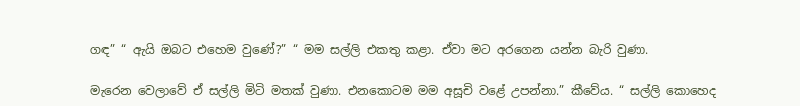ගඳ” “ ඇයි ඔබට එහෙම වුණේ?” “ මම සල්ලි එකතු කළා. ඒවා මට අරගෙන යන්න බැරි වුණා.

මැරෙන වෙලාවේ ඒ සල්ලි මිටි මතක් වුණා. එනකොටම මම අසූචි වළේ උපන්නා.” කීවේය. “ සල්ලි කොහෙද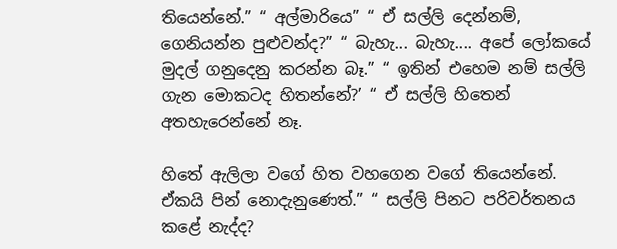තියෙන්නේ.” “ අල්මාරියෙ” “ ඒ සල්ලි දෙන්නම්, ගෙනියන්න පුළුවන්ද?” “ බැහැ... බැහැ.... අපේ ලෝකයේ මුදල් ගනුදෙනු කරන්න බෑ.” “ ඉතින් එහෙම නම් සල්ලි ගැන මොකටද හිතන්නේ?’ “ ඒ සල්ලි හිතෙන් අතහැරෙන්නේ නෑ.

හිතේ ඇලිලා වගේ හිත වහගෙන වගේ තියෙන්නේ. ඒකයි පින් නොදැනුණෙත්.” “ සල්ලි පිනට පරිවර්තනය කළේ නැද්ද?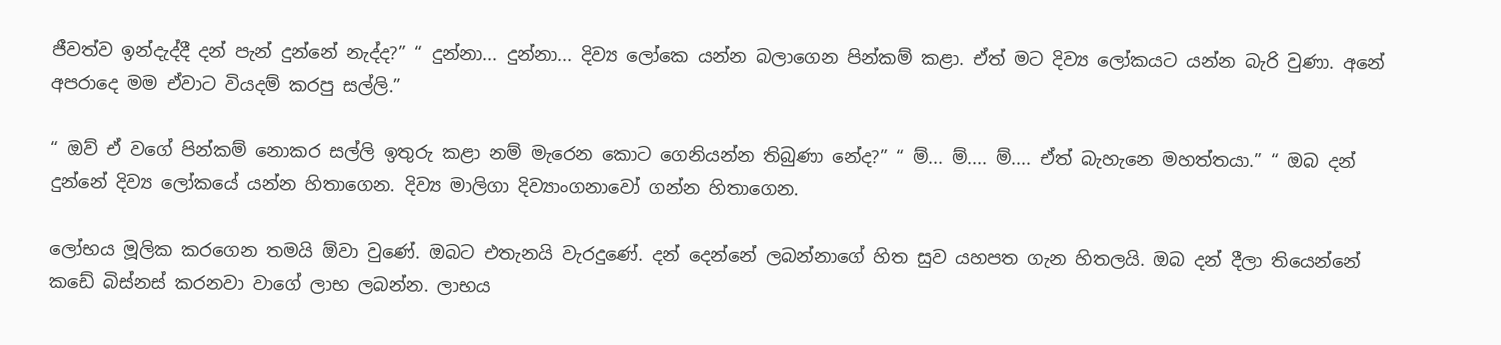ජීවත්ව ඉන්දැද්දී දන් පැන් දුන්නේ නැද්ද?” “ දුන්නා... දුන්නා... දිව්‍ය ලෝකෙ යන්න බලාගෙන පින්කම් කළා. ඒත් මට දිව්‍ය ලෝකයට යන්න බැරි වුණා. අනේ අපරාදෙ මම ඒවාට වියදම් කරපු සල්ලි.”

“ ඔව් ඒ වගේ පින්කම් නොකර සල්ලි ඉතුරු කළා නම් මැරෙන කොට ගෙනියන්න තිබුණා නේද?” “ ම්... ම්.... ම්.... ඒත් බැහැනෙ මහත්තයා.” “ ඔබ දන් දුන්නේ දිව්‍ය ලෝකයේ යන්න හිතාගෙන. දිව්‍ය මාලිගා දිව්‍යාංගනාවෝ ගන්න හිතාගෙන.

ලෝභය මූලික කරගෙන තමයි ඕවා වුණේ. ඔබට එතැනයි වැරදුණේ. දන් දෙන්නේ ලබන්නාගේ හිත සුව යහපත ගැන හිතලයි. ඔබ දන් දීලා තියෙන්නේ කඩේ බිස්නස් කරනවා වාගේ ලාභ ලබන්න. ලාභය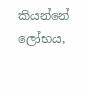කියන්නේ ලෝභය,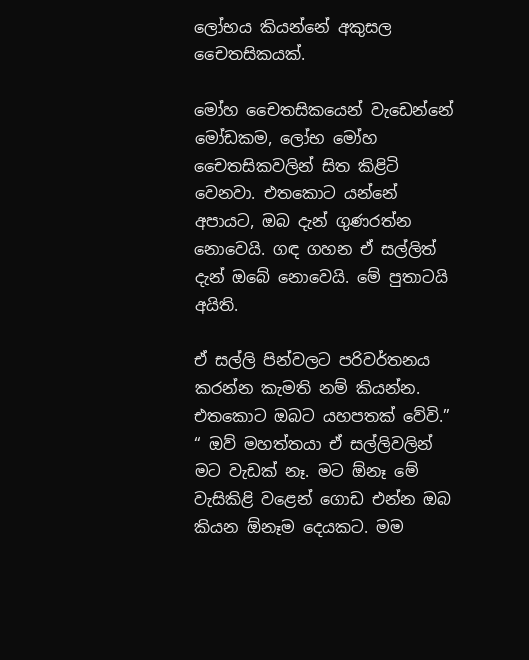ලෝභය කියන්නේ අකුසල චෛතසිකයක්.

මෝහ චෛතසිකයෙන් වැඩෙන්නේ මෝඩකම, ලෝභ මෝහ චෛතසිකවලින් සිත කිළිටි වෙනවා. එතකොට යන්නේ අපායට, ඔබ දැන් ගුණරත්න නොවෙයි. ගඳ ගහන ඒ සල්ලිත් දැන් ඔබේ නොවෙයි. මේ පුතාටයි අයිති.

ඒ සල්ලි පින්වලට පරිවර්තනය කරන්න කැමති නම් කියන්න. එතකොට ඔබට යහපතක් වේවි.” “ ඔව් මහත්තයා ඒ සල්ලිවලින් මට වැඩක් නෑ. මට ඕනෑ මේ වැසිකිළි වළෙන් ගොඩ එන්න ඔබ කියන ඕනෑම දෙයකට. මම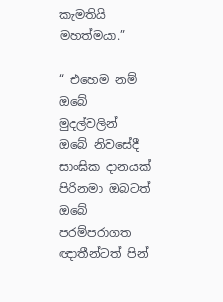කැමතියි මහත්මයා.”

“ එහෙම නම් ඔබේ මුදල්වලින් ඔබේ නිවසේදී සාංඝික දානයක් පිරිනමා ඔබටත් ඔබේ පරම්පරාගත ඥාතීන්ටත් පින්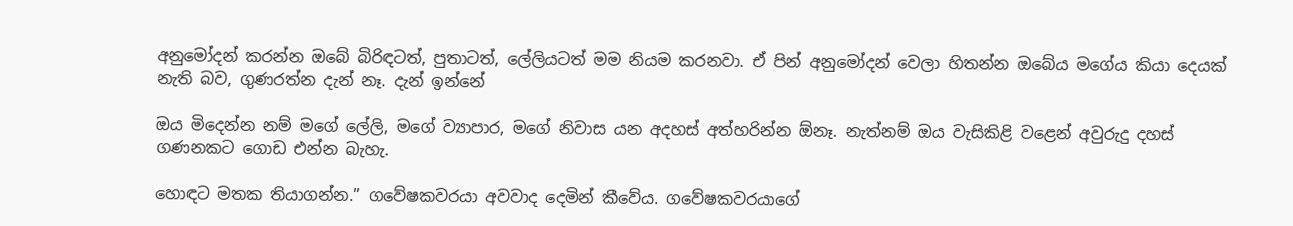අනුමෝදන් කරන්න ඔබේ බිරිඳටත්, පුතාටත්, ලේලියටත් මම නියම කරනවා. ඒ පින් අනුමෝදන් වෙලා හිතන්න ඔබේය මගේය කියා දෙයක් නැති බව, ගුණරත්න දැන් නෑ. දැන් ඉන්නේ

ඔය මිදෙන්න නම් මගේ ලේලි, මගේ ව්‍යාපාර, මගේ නිවාස යන අදහස් අත්හරින්න ඕනෑ. නැත්නම් ඔය වැසිකිළි වළෙන් අවුරුදු දහස් ගණනකට ගොඩ එන්න බැහැ.

හොඳට මතක තියාගන්න.” ගවේෂකවරයා අවවාද දෙමින් කීවේය. ගවේෂකවරයාගේ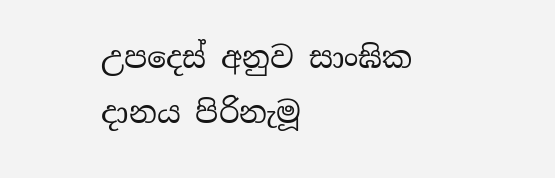උපදෙස් අනුව සාංඝික දානය පිරිනැමූ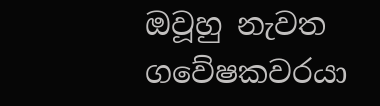ඔවූහු නැවත ගවේෂකවරයා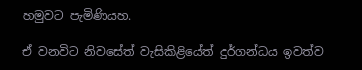හමුවට පැමිණියහ.

ඒ වනවිට නිවසේත් වැසිකිළියේත් දුර්ගන්ධය ඉවත්ව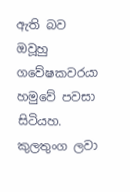ඇති බව ඔවූහු ගවේෂකවරයා හමුවේ පවසා සිටියහ. කුලතුංග ලවා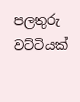පලතුරු වට්ටියක්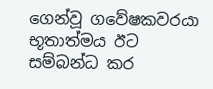ගෙන්වූ ගවේෂකවරයා භූතාත්මය ඊට සම්බන්ධ කර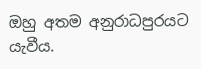ඔහු අතම අනුරාධපුරයට යැවීය.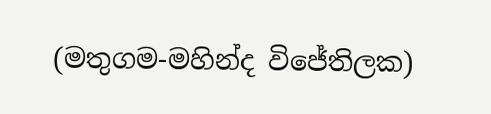(මතුගම-මහින්ද විජේතිලක)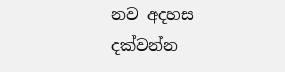නව අදහස දක්වන්න